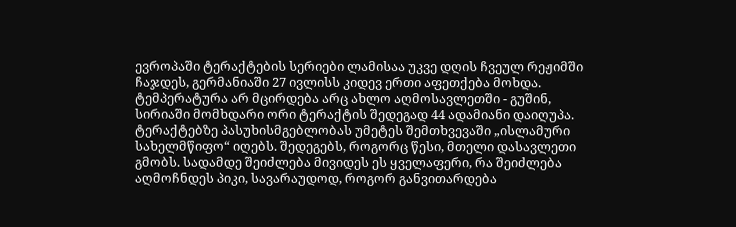ევროპაში ტერაქტების სერიები ლამისაა უკვე დღის ჩვეულ რეჟიმში ჩაჯდეს, გერმანიაში 27 ივლისს კიდევ ერთი აფეთქება მოხდა. ტემპერატურა არ მცირდება არც ახლო აღმოსავლეთში - გუშინ, სირიაში მომხდარი ორი ტერაქტის შედეგად 44 ადამიანი დაიღუპა. ტერაქტებზე პასუხისმგებლობას უმეტეს შემთხვევაში „ისლამური სახელმწიფო“ იღებს. შედეგებს, როგორც წესი, მთელი დასავლეთი გმობს. სადამდე შეიძლება მივიდეს ეს ყველაფერი, რა შეიძლება აღმოჩნდეს პიკი, სავარაუდოდ, როგორ განვითარდება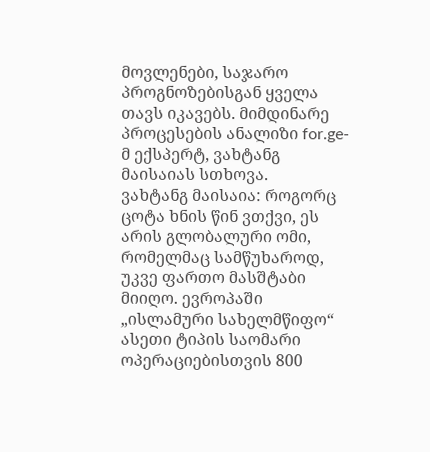მოვლენები, საჯარო პროგნოზებისგან ყველა თავს იკავებს. მიმდინარე პროცესების ანალიზი for.ge-მ ექსპერტ, ვახტანგ მაისაიას სთხოვა.
ვახტანგ მაისაია: როგორც ცოტა ხნის წინ ვთქვი, ეს არის გლობალური ომი, რომელმაც სამწუხაროდ, უკვე ფართო მასშტაბი მიიღო. ევროპაში „ისლამური სახელმწიფო“ ასეთი ტიპის საომარი ოპერაციებისთვის 800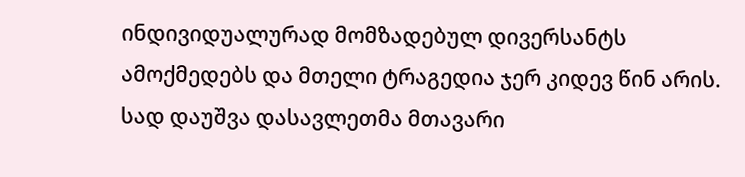ინდივიდუალურად მომზადებულ დივერსანტს ამოქმედებს და მთელი ტრაგედია ჯერ კიდევ წინ არის.
სად დაუშვა დასავლეთმა მთავარი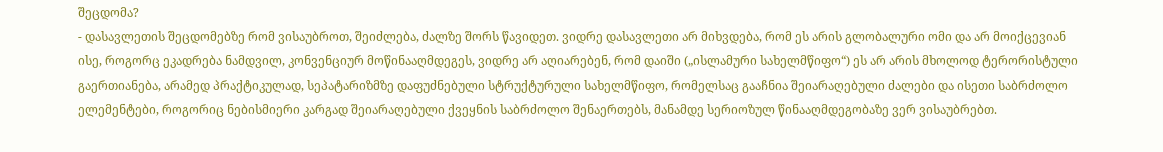შეცდომა?
- დასავლეთის შეცდომებზე რომ ვისაუბროთ, შეიძლება, ძალზე შორს წავიდეთ. ვიდრე დასავლეთი არ მიხვდება, რომ ეს არის გლობალური ომი და არ მოიქცევიან ისე, როგორც ეკადრება ნამდვილ, კონვენციურ მოწინააღმდეგეს, ვიდრე არ აღიარებენ, რომ დაიში („ისლამური სახელმწიფო“) ეს არ არის მხოლოდ ტერორისტული გაერთიანება, არამედ პრაქტიკულად, სეპატარიზმზე დაფუძნებული სტრუქტურული სახელმწიფო, რომელსაც გააჩნია შეიარაღებული ძალები და ისეთი საბრძოლო ელემენტები, როგორიც ნებისმიერი კარგად შეიარაღებული ქვეყნის საბრძოლო შენაერთებს, მანამდე სერიოზულ წინააღმდეგობაზე ვერ ვისაუბრებთ.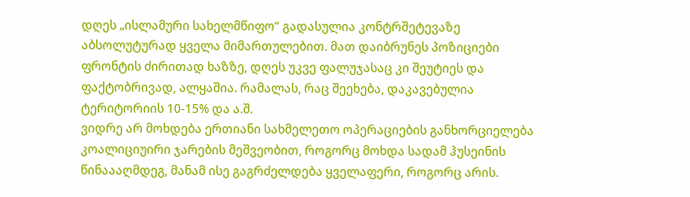დღეს „ისლამური სახელმწიფო“ გადასულია კონტრშეტევაზე აბსოლუტურად ყველა მიმართულებით. მათ დაიბრუნეს პოზიციები ფრონტის ძირითად ხაზზე, დღეს უკვე ფალუჯასაც კი შეუტიეს და ფაქტობრივად, ალყაშია. რამალას, რაც შეეხება, დაკავებულია ტერიტორიის 10-15% და ა.შ.
ვიდრე არ მოხდება ერთიანი სახმელეთო ოპერაციების განხორციელება კოალიციუირი ჯარების მეშვეობით, როგორც მოხდა სადამ ჰუსეინის წინაააღმდეგ, მანამ ისე გაგრძელდება ყველაფერი, როგორც არის.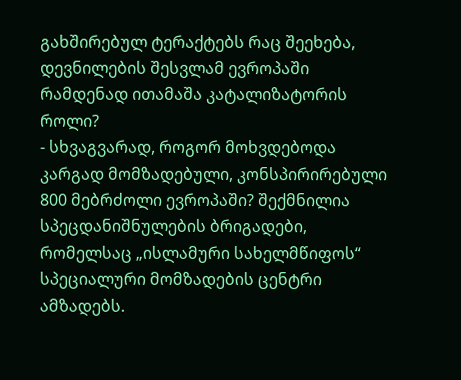გახშირებულ ტერაქტებს რაც შეეხება, დევნილების შესვლამ ევროპაში რამდენად ითამაშა კატალიზატორის როლი?
- სხვაგვარად, როგორ მოხვდებოდა კარგად მომზადებული, კონსპირირებული 800 მებრძოლი ევროპაში? შექმნილია სპეცდანიშნულების ბრიგადები, რომელსაც „ისლამური სახელმწიფოს“ სპეციალური მომზადების ცენტრი ამზადებს.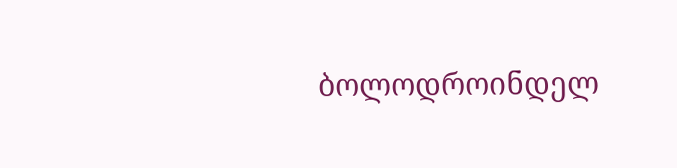ბოლოდროინდელ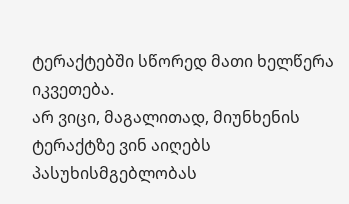ტერაქტებში სწორედ მათი ხელწერა იკვეთება.
არ ვიცი, მაგალითად, მიუნხენის ტერაქტზე ვინ აიღებს პასუხისმგებლობას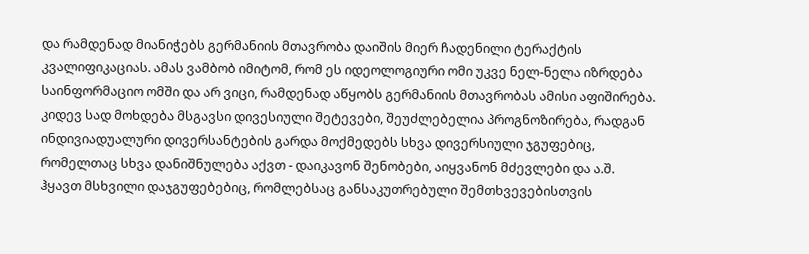და რამდენად მიანიჭებს გერმანიის მთავრობა დაიშის მიერ ჩადენილი ტერაქტის კვალიფიკაციას. ამას ვამბობ იმიტომ, რომ ეს იდეოლოგიური ომი უკვე ნელ-ნელა იზრდება საინფორმაციო ომში და არ ვიცი, რამდენად აწყობს გერმანიის მთავრობას ამისი აფიშირება.
კიდევ სად მოხდება მსგავსი დივესიული შეტევები, შეუძლებელია პროგნოზირება, რადგან ინდივიადუალური დივერსანტების გარდა მოქმედებს სხვა დივერსიული ჯგუფებიც, რომელთაც სხვა დანიშნულება აქვთ - დაიკავონ შენობები, აიყვანონ მძევლები და ა.შ. ჰყავთ მსხვილი დაჯგუფებებიც, რომლებსაც განსაკუთრებული შემთხვევებისთვის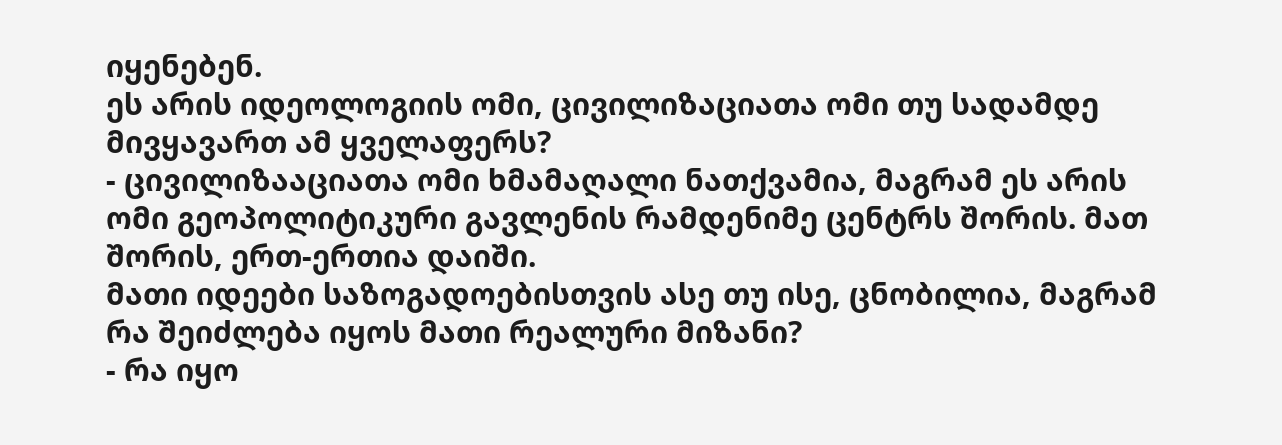იყენებენ.
ეს არის იდეოლოგიის ომი, ცივილიზაციათა ომი თუ სადამდე მივყავართ ამ ყველაფერს?
- ცივილიზააციათა ომი ხმამაღალი ნათქვამია, მაგრამ ეს არის ომი გეოპოლიტიკური გავლენის რამდენიმე ცენტრს შორის. მათ შორის, ერთ-ერთია დაიში.
მათი იდეები საზოგადოებისთვის ასე თუ ისე, ცნობილია, მაგრამ რა შეიძლება იყოს მათი რეალური მიზანი?
- რა იყო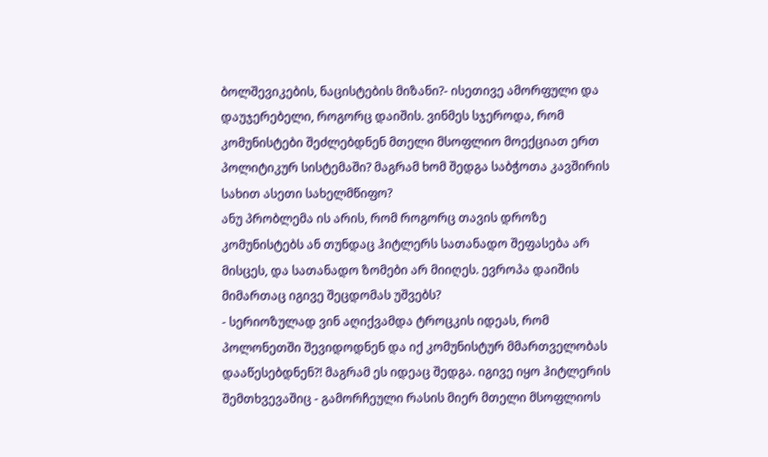ბოლშევიკების, ნაცისტების მიზანი?- ისეთივე ამორფული და დაუჯერებელი, როგორც დაიშის. ვინმეს სჯეროდა, რომ კომუნისტები შეძლებდნენ მთელი მსოფლიო მოექციათ ერთ პოლიტიკურ სისტემაში? მაგრამ ხომ შედგა საბჭოთა კავშირის სახით ასეთი სახელმწიფო?
ანუ პრობლემა ის არის, რომ როგორც თავის დროზე კომუნისტებს ან თუნდაც ჰიტლერს სათანადო შეფასება არ მისცეს, და სათანადო ზომები არ მიიღეს. ევროპა დაიშის მიმართაც იგივე შეცდომას უშვებს?
- სერიოზულად ვინ აღიქვამდა ტროცკის იდეას, რომ პოლონეთში შევიდოდნენ და იქ კომუნისტურ მმართველობას დააწესებდნენ?! მაგრამ ეს იდეაც შედგა. იგივე იყო ჰიტლერის შემთხვევაშიც - გამორჩეული რასის მიერ მთელი მსოფლიოს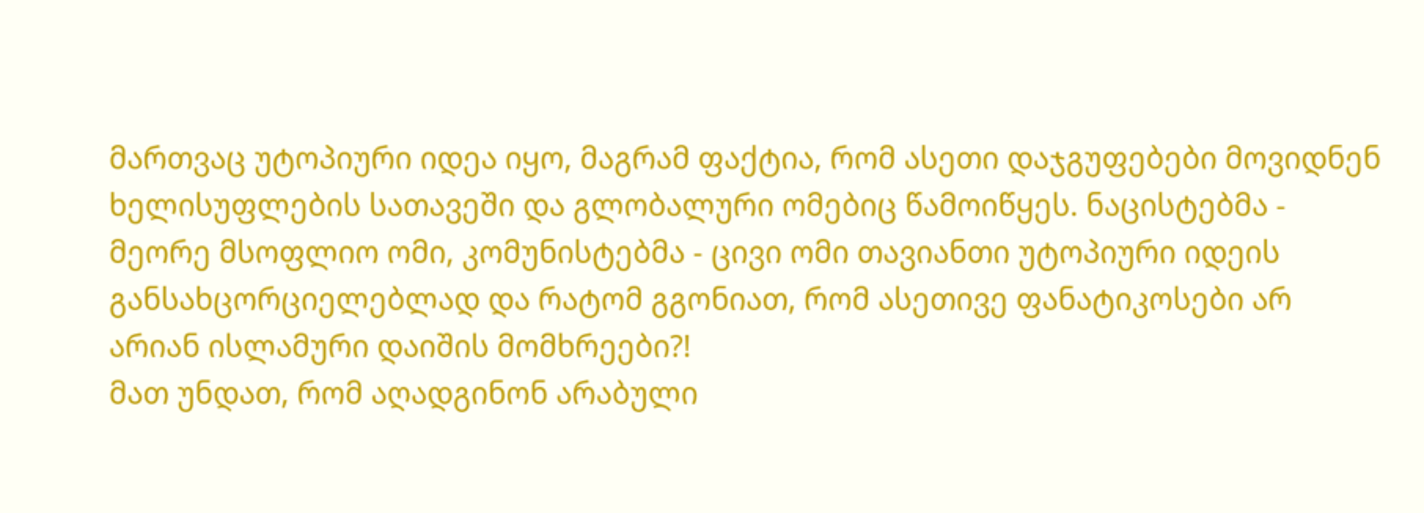მართვაც უტოპიური იდეა იყო, მაგრამ ფაქტია, რომ ასეთი დაჯგუფებები მოვიდნენ ხელისუფლების სათავეში და გლობალური ომებიც წამოიწყეს. ნაცისტებმა - მეორე მსოფლიო ომი, კომუნისტებმა - ცივი ომი თავიანთი უტოპიური იდეის განსახცორციელებლად და რატომ გგონიათ, რომ ასეთივე ფანატიკოსები არ არიან ისლამური დაიშის მომხრეები?!
მათ უნდათ, რომ აღადგინონ არაბული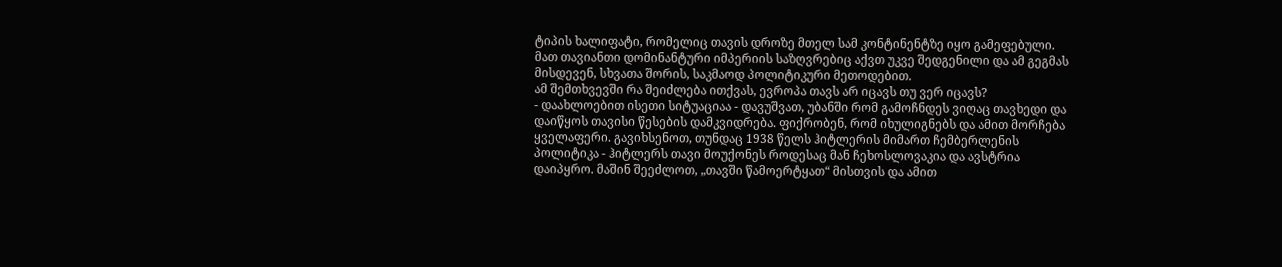ტიპის ხალიფატი, რომელიც თავის დროზე მთელ სამ კონტინენტზე იყო გამეფებული. მათ თავიანთი დომინანტური იმპერიის საზღვრებიც აქვთ უკვე შედგენილი და ამ გეგმას მისდევენ, სხვათა შორის, საკმაოდ პოლიტიკური მეთოდებით.
ამ შემთხვევში რა შეიძლება ითქვას, ევროპა თავს არ იცავს თუ ვერ იცავს?
- დაახლოებით ისეთი სიტუაციაა - დავუშვათ, უბანში რომ გამოჩნდეს ვიღაც თავხედი და დაიწყოს თავისი წესების დამკვიდრება. ფიქრობენ, რომ იხულიგნებს და ამით მორჩება ყველაფერი. გავიხსენოთ, თუნდაც 1938 წელს ჰიტლერის მიმართ ჩემბერლენის პოლიტიკა - ჰიტლერს თავი მოუქონეს როდესაც მან ჩეხოსლოვაკია და ავსტრია დაიპყრო. მაშინ შეეძლოთ, „თავში წამოერტყათ“ მისთვის და ამით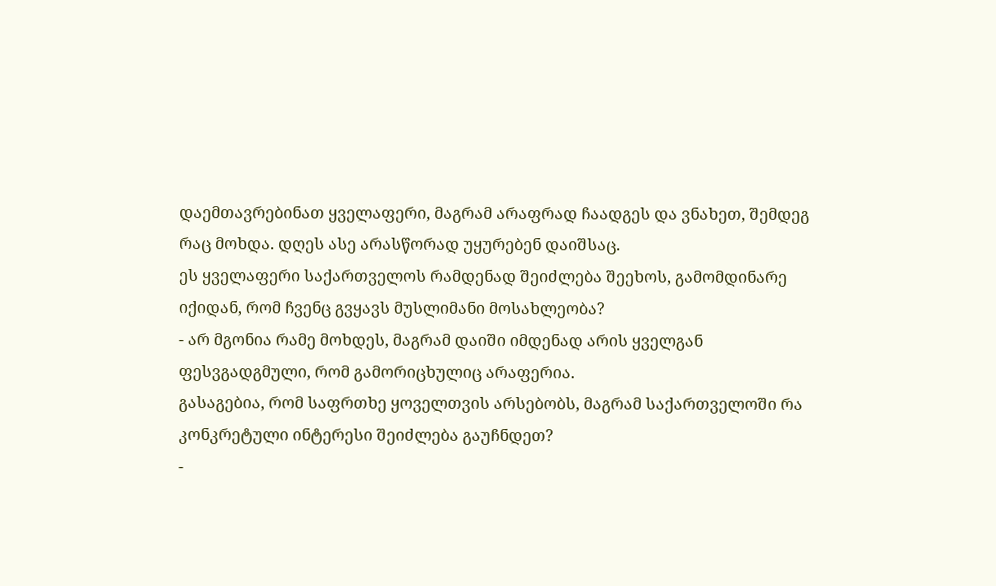დაემთავრებინათ ყველაფერი, მაგრამ არაფრად ჩაადგეს და ვნახეთ, შემდეგ რაც მოხდა. დღეს ასე არასწორად უყურებენ დაიშსაც.
ეს ყველაფერი საქართველოს რამდენად შეიძლება შეეხოს, გამომდინარე იქიდან, რომ ჩვენც გვყავს მუსლიმანი მოსახლეობა?
- არ მგონია რამე მოხდეს, მაგრამ დაიში იმდენად არის ყველგან ფესვგადგმული, რომ გამორიცხულიც არაფერია.
გასაგებია, რომ საფრთხე ყოველთვის არსებობს, მაგრამ საქართველოში რა კონკრეტული ინტერესი შეიძლება გაუჩნდეთ?
-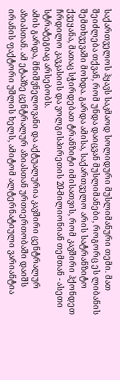საქართველოს ჰყავს საკმაოდ სოლიდური მუსლიმანური თემი. მათ შეიძლება თქვან, რომ უნდა დაიცვან მუსლიმანები, როგორც ეს ლიბანის შემთხვევაში მოხდა. გარდა ამისა, საქართველო არის სატრანზიტო ქვეყანა, მათაც სჭირდებათ ტრანზიტი იმისათვის, რომ კავშირი ჰქონდეთ ჩრდილო კავკასიის და ვოლგისპირეთის 20-მილიონიან თემთან - ასეთი სტრატეგიაც არსებობს.
ამის გარდა, მნიშვნელოვანი და აქტუალურია კავშირი ცენტრალურ აზიასთან. ამ ეტაპზე ცენტრალურ აზიასთან ურთიერთობაში დაიშს ირანის ფაქტორი უშლის ხელს, ამიტომ ალტერნატიული ვარიანტია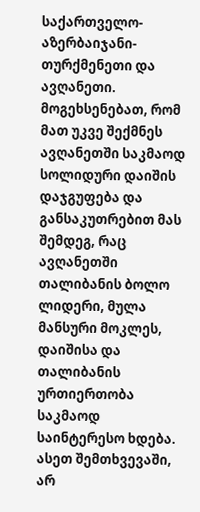საქართველო-აზერბაიჯანი-თურქმენეთი და ავღანეთი.
მოგეხსენებათ, რომ მათ უკვე შექმნეს ავღანეთში საკმაოდ სოლიდური დაიშის დაჯგუფება და განსაკუთრებით მას შემდეგ, რაც ავღანეთში თალიბანის ბოლო ლიდერი, მულა მანსური მოკლეს, დაიშისა და თალიბანის ურთიერთობა საკმაოდ საინტერესო ხდება.
ასეთ შემთხვევაში, არ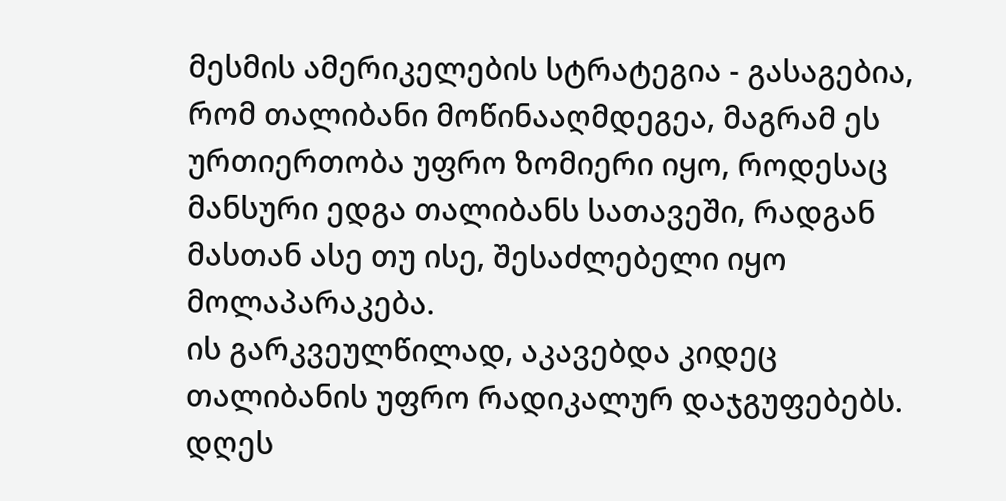მესმის ამერიკელების სტრატეგია - გასაგებია, რომ თალიბანი მოწინააღმდეგეა, მაგრამ ეს ურთიერთობა უფრო ზომიერი იყო, როდესაც მანსური ედგა თალიბანს სათავეში, რადგან მასთან ასე თუ ისე, შესაძლებელი იყო მოლაპარაკება.
ის გარკვეულწილად, აკავებდა კიდეც თალიბანის უფრო რადიკალურ დაჯგუფებებს. დღეს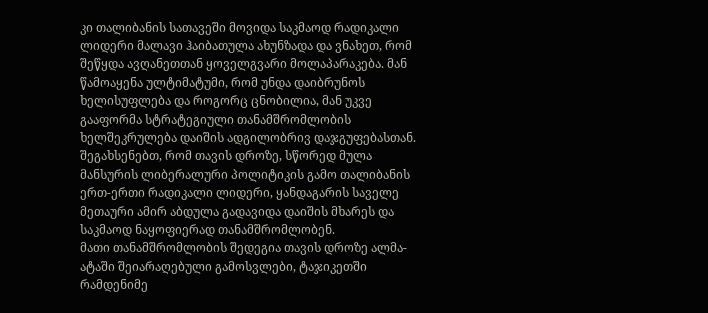კი თალიბანის სათავეში მოვიდა საკმაოდ რადიკალი ლიდერი მალავი ჰაიბათულა ახუნზადა და ვნახეთ, რომ შეწყდა ავღანეთთან ყოველგვარი მოლაპარაკება. მან წამოაყენა ულტიმატუმი, რომ უნდა დაიბრუნოს ხელისუფლება და როგორც ცნობილია, მან უკვე გააფორმა სტრატეგიული თანამშრომლობის ხელშეკრულება დაიშის ადგილობრივ დაჯგუფებასთან.
შეგახსენებთ, რომ თავის დროზე, სწორედ მულა მანსურის ლიბერალური პოლიტიკის გამო თალიბანის ერთ-ერთი რადიკალი ლიდერი, ყანდაგარის საველე მეთაური ამირ აბდულა გადავიდა დაიშის მხარეს და საკმაოდ ნაყოფიერად თანამშრომლობენ.
მათი თანამშრომლობის შედეგია თავის დროზე ალმა-ატაში შეიარაღებული გამოსვლები, ტაჯიკეთში რამდენიმე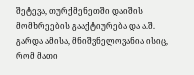შეტევა, თურქმენეთში დაიშის მომხრეების გააქტიურება და ა.შ.
გარდა ამისა, მნიშვნელოვანია ისიც, რომ მათი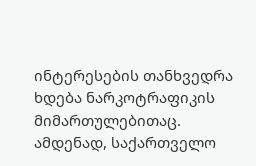ინტერესების თანხვედრა ხდება ნარკოტრაფიკის მიმართულებითაც.
ამდენად, საქართველო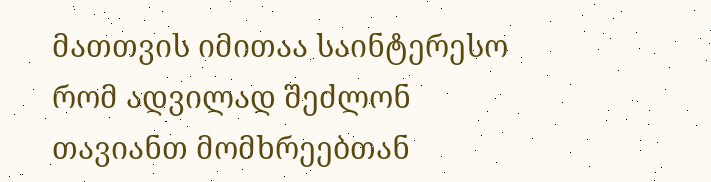მათთვის იმითაა საინტერესო რომ ადვილად შეძლონ თავიანთ მომხრეებთან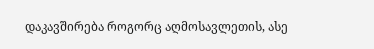დაკავშირება როგორც აღმოსავლეთის, ასე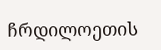ჩრდილოეთის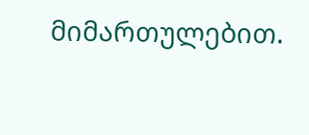მიმართულებით.